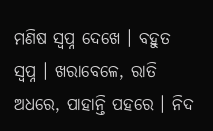ମଣିଷ ସ୍ଵପ୍ନ ଦେଖେ । ବହୁତ ସ୍ଵପ୍ନ । ଖରାବେଳେ, ରାତି ଅଧରେ, ପାହାନ୍ତି ପହରେ । ନିଦ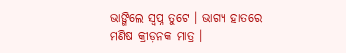ଭାଙ୍ଗିଲେ ସ୍ଵପ୍ନ ତୁଟେ । ଭାଗ୍ୟ ହାତରେ ମଣିଷ କ୍ରୀଡ଼ନକ ମାତ୍ର ।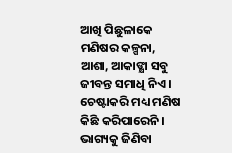ଆଖି ପିଛୁଳାକେ ମଣିଷର କଳ୍ପନା, ଆଶା, ଆକାଙ୍କ୍ଷା ସବୁ ଜୀବନ୍ତ ସମାଧି ନିଏ । ଚେଷ୍ଟାକରି ମଧ୍ୟ ମଣିଷ କିଛି କରିପାରେନି । ଭାଗ୍ୟକୁ ଜିଣିବା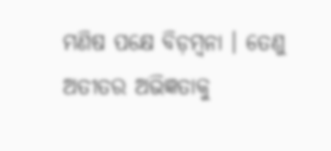ମଣିଷ ପକ୍ଷେ ବିଡ଼ମ୍ବନା । ତେଣୁ ଅତୀତର ଅଭିଜ୍ଞତାକୁ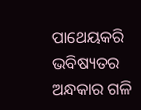ପାଥେୟକରି ଭବିଷ୍ୟତର ଅନ୍ଧକାର ଗଳି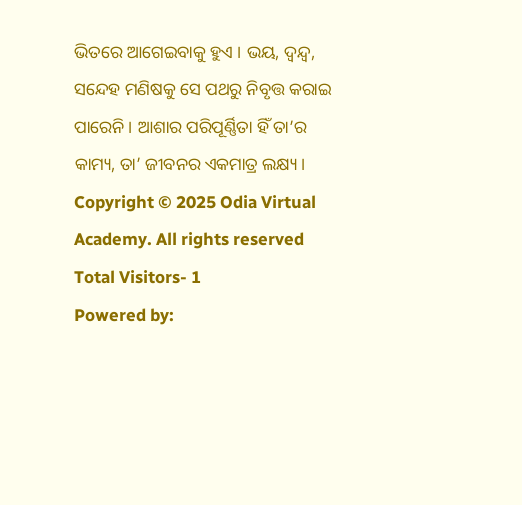ଭିତରେ ଆଗେଇବାକୁ ହୁଏ । ଭୟ, ଦ୍ଵନ୍ଦ୍ୱ, ସନ୍ଦେହ ମଣିଷକୁ ସେ ପଥରୁ ନିବୃତ୍ତ କରାଇ ପାରେନି । ଆଶାର ପରିପୂର୍ଣ୍ଣିତା ହିଁ ତା’ର କାମ୍ୟ, ତା’ ଜୀବନର ଏକମାତ୍ର ଲକ୍ଷ୍ୟ ।
Copyright © 2025 Odia Virtual Academy. All rights reserved Total Visitors- 1
Powered by: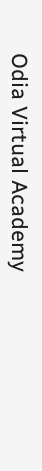Odia Virtual Academy